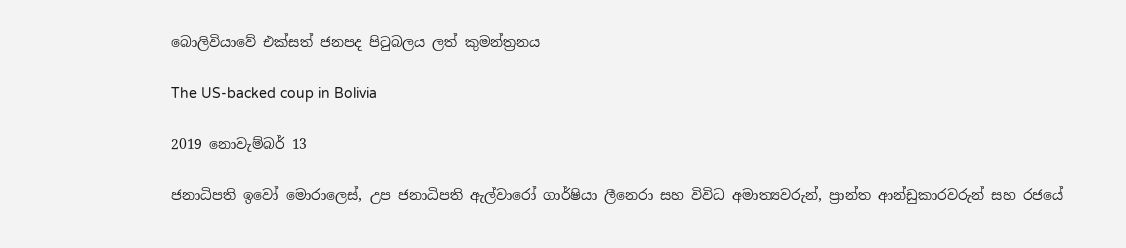බොලිවියාවේ එක්සත් ජනපද පිටුබලය ලත් කුමන්ත්‍රනය

The US-backed coup in Bolivia

2019 නොවැම්බර් 13

ජනාධිපති ඉවෝ මොරාලෙස්, උප ජනාධිපති ඇල්වාරෝ ගාර්ෂියා ලීනෙරා සහ විවිධ අමාත්‍යවරුන්, ප්‍රාන්ත ආන්ඩුකාරවරුන් සහ රජයේ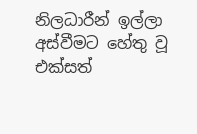නිලධාරීන් ඉල්ලා අස්වීමට හේතු වූ එක්සත්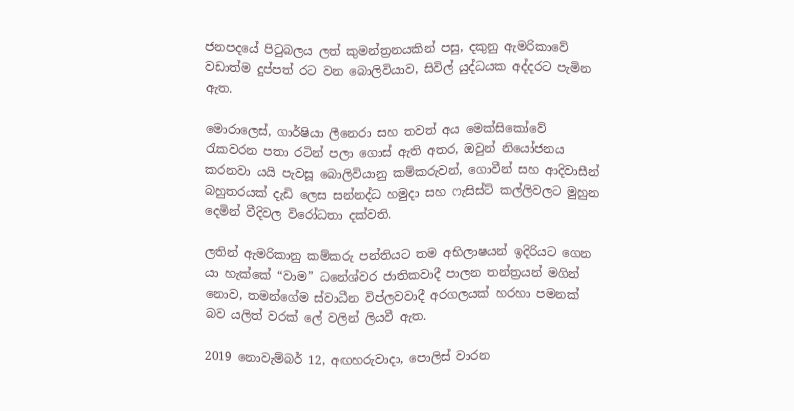ජනපදයේ පිටුබලය ලත් කුමන්ත්‍රනයකින් පසු, දකුනු ඇමරිකාවේ වඩාත්ම දුප්පත් රට වන බොලිවියාව, සිවිල් යුද්ධයක අද්දරට පැමින ඇත.

මොරාලෙස්, ගාර්ෂියා ලීනෙරා සහ තවත් අය මෙක්සිකෝවේ රැකවරන පතා රටින් පලා ගොස් ඇති අතර, ඔවුන් නියෝජනය කරනවා යයි පැවසූ බොලිවියානු කම්කරුවන්, ගොවීන් සහ ආදිවාසීන් බහුතරයක් දැඩි ලෙස සන්නද්ධ හමුදා සහ ෆැසිස්ට් කල්ලිවලට මුහුන දෙමින් වීදිවල විරෝධතා දක්වති.

ලතින් ඇමරිකානු කම්කරු පන්තියට තම අභිලාෂයන් ඉදිරියට ගෙන යා හැක්කේ “වාම” ධනේශ්වර ජාතිකවාදී පාලන තන්ත්‍රයන් මගින් නොව, තමන්ගේම ස්වාධීන විප්ලවවාදී අරගලයක් හරහා පමනක් බව යලිත් වරක් ලේ වලින් ලියවී ඇත.

2019 නොවැම්බර් 12, අඟහරුවාදා, පොලිස් වාරන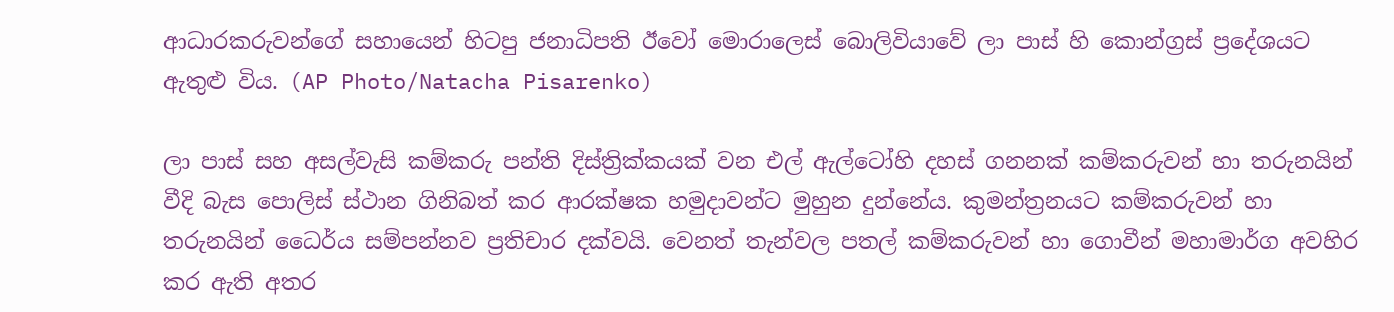ආධාරකරුවන්ගේ සහායෙන් හිටපු ජනාධිපති ඊවෝ මොරාලෙස් බොලිවියාවේ ලා පාස් හි කොන්ග්‍රස් ප්‍රදේශයට ඇතුළු විය. (AP Photo/Natacha Pisarenko)

ලා පාස් සහ අසල්වැසි කම්කරු පන්ති දිස්ත්‍රික්කයක් වන එල් ඇල්ටෝහි දහස් ගනනක් කම්කරුවන් හා තරුනයින් වීදි බැස පොලිස් ස්ථාන ගිනිබත් කර ආරක්ෂක හමුදාවන්ට මුහුන දුන්නේය. කුමන්ත්‍රනයට කම්කරුවන් හා තරුනයින් ධෛර්ය සම්පන්නව ප්‍රතිචාර දක්වයි. වෙනත් තැන්වල පතල් කම්කරුවන් හා ගොවීන් මහාමාර්ග අවහිර කර ඇති අතර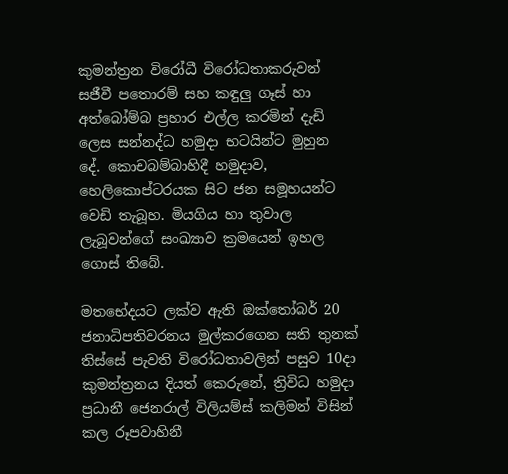කුමන්ත්‍රන විරෝධී විරෝධතාකරුවන් සජීවී පතොරම් සහ කඳුලු ගෑස් හා අත්බෝම්බ ප්‍රහාර එල්ල කරමින් දැඩි ලෙස සන්නද්ධ හමුදා භටයින්ට මුහුන දේ. කොචබම්බාහිදී හමුදාව, හෙලිකොප්ටරයක සිට ජන සමූහයන්ට වෙඩි තැබූහ. මියගිය හා තුවාල ලැබූවන්ගේ සංඛ්‍යාව ක්‍රමයෙන් ඉහල ගොස් තිබේ.

මතභේදයට ලක්ව ඇති ඔක්තෝබර් 20 ජනාධිපතිවරනය මුල්කරගෙන සති තුනක් තිස්සේ පැවති විරෝධතාවලින් පසුව 10දා කුමන්ත්‍රනය දියත් කෙරුනේ, ත්‍රිවිධ හමුදා ප්‍රධානී ජෙනරාල් විලියම්ස් කලිමන් විසින් කල රූපවාහිනී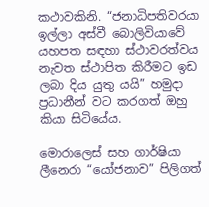කථාවකිනි. “ජනාධිපතිවරයා ඉල්ලා අස්වී බොලිවියාවේ යහපත සඳහා ස්ථාවරත්වය නැවත ස්ථාපිත කිරීමට ඉඩ ලබා දිය යුතු යයි” හමුදා ප්‍රධානීන් වට කරගත් ඔහු කියා සිටියේය.

මොරාලෙස් සහ ගාර්ෂියා ලීනෙරා “යෝජනාව” පිලිගත්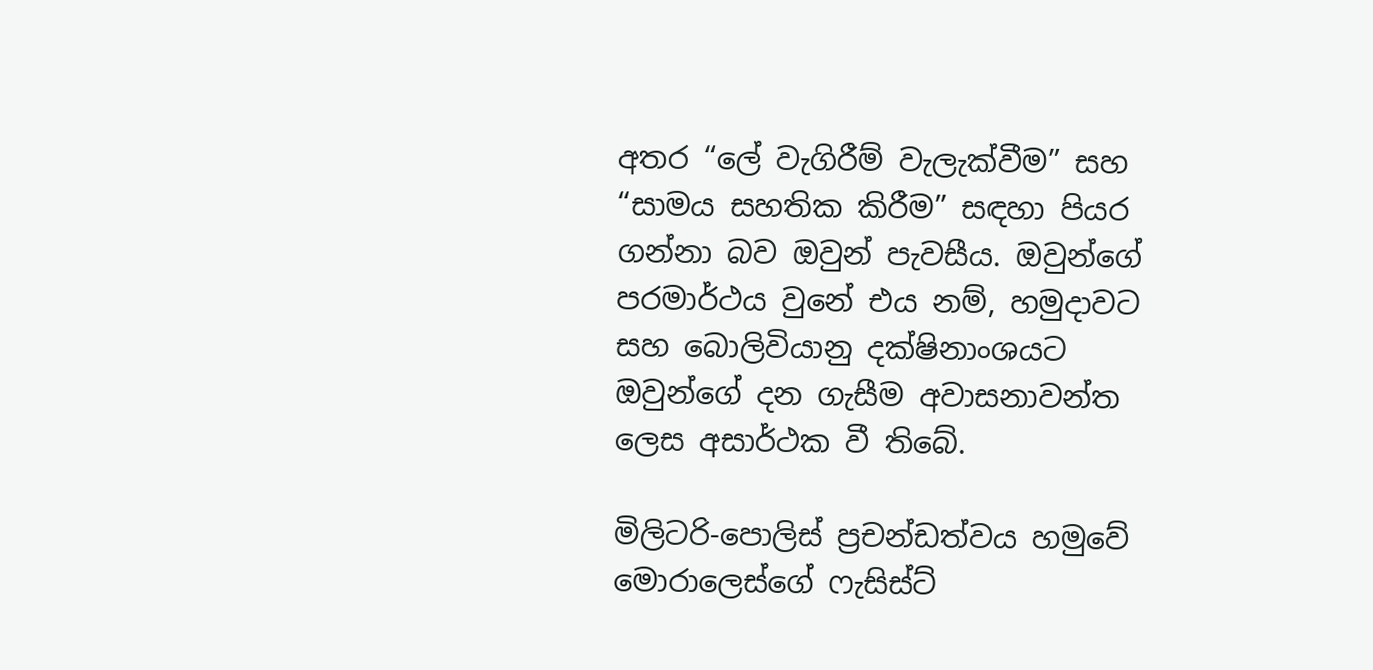අතර “ලේ වැගිරීම් වැලැක්වීම” සහ “සාමය සහතික කිරීම” සඳහා පියර ගන්නා බව ඔවුන් පැවසීය. ඔවුන්ගේ පරමාර්ථය වුනේ එය නම්, හමුදාවට සහ බොලිවියානු දක්ෂිනාංශයට ඔවුන්ගේ දන ගැසීම අවාසනාවන්ත ලෙස අසාර්ථක වී තිබේ.

මිලිටරි-පොලිස් ප්‍රචන්ඩත්වය හමුවේ මොරාලෙස්ගේ ෆැසිස්ට්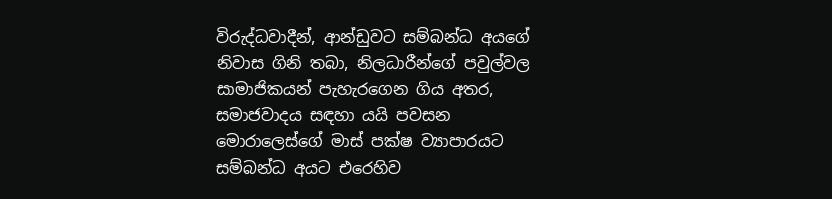විරුද්ධවාදීන්, ආන්ඩුවට සම්බන්ධ අයගේ නිවාස ගිනි තබා, නිලධාරීන්ගේ පවුල්වල සාමාජිකයන් පැහැරගෙන ගිය අතර, සමාජවාදය සඳහා යයි පවසන මොරාලෙස්ගේ මාස් පක්ෂ ව්‍යාපාරයට සම්බන්ධ අයට එරෙහිව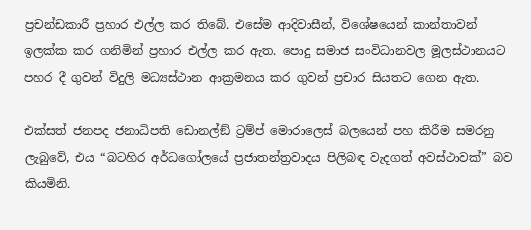ප්‍රචන්ඩකාරී ප්‍රහාර එල්ල කර තිබේ. එසේම ආදිවාසීන්, විශේෂයෙන් කාන්තාවන් ඉලක්ක කර ගනිමින් ප්‍රහාර එල්ල කර ඇත. පොදු සමාජ සංවිධානවල මූලස්ථානයට පහර දී ගුවන් විදුලි මධ්‍යස්ථාන ආක්‍රමනය කර ගුවන් ප්‍රචාර සියතට ගෙන ඇත.

එක්සත් ජනපද ජනාධිපති ඩොනල්ඞ් ට්‍රම්ප් මොරාලෙස් බලයෙන් පහ කිරීම සමරනු ලැබුවේ, එය “බටහිර අර්ධගෝලයේ ප්‍රජාතන්ත්‍රවාදය පිලිබඳ වැදගත් අවස්ථාවක්” බව කියමිනි.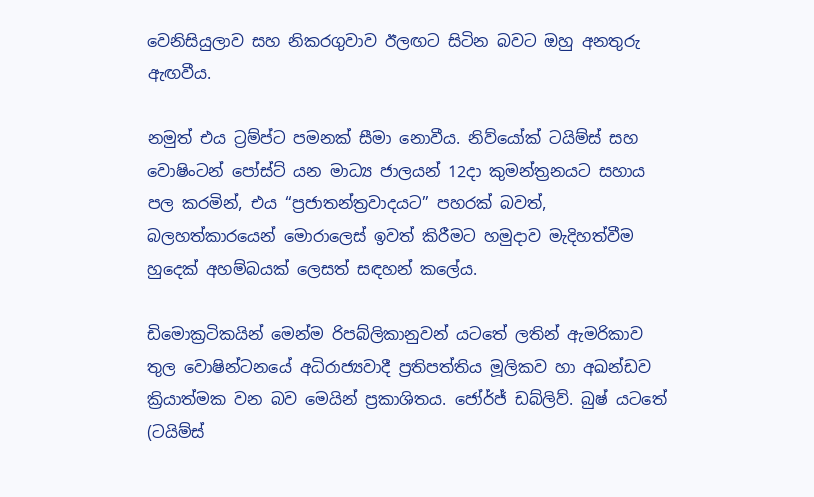වෙනිසියුලාව සහ නිකරගුවාව ඊලඟට සිටින බවට ඔහු අනතුරු ඇඟවීය.

නමුත් එය ට්‍රම්ප්ට පමනක් සීමා නොවීය. නිව්යෝක් ටයිම්ස් සහ වොෂිංටන් පෝස්ට් යන මාධ්‍ය ජාලයන් 12දා කුමන්ත්‍රනයට සහාය පල කරමින්, එය “ප්‍රජාතන්ත්‍රවාදයට” පහරක් බවත්, බලහත්කාරයෙන් මොරාලෙස් ඉවත් කිරීමට හමුදාව මැදිහත්වීම හුදෙක් අහම්බයක් ලෙසත් සඳහන් කලේය.

ඩිමොක්‍රටිකයින් මෙන්ම රිපබ්ලිකානුවන් යටතේ ලතින් ඇමරිකාව තුල වොෂින්ටනයේ අධිරාජ්‍යවාදී ප්‍රතිපත්තිය මූලිකව හා අඛන්ඩව ක්‍රියාත්මක වන බව මෙයින් ප්‍රකාශිතය. ජෝර්ජ් ඩබ්ලිව්. බුෂ් යටතේ (ටයිම්ස්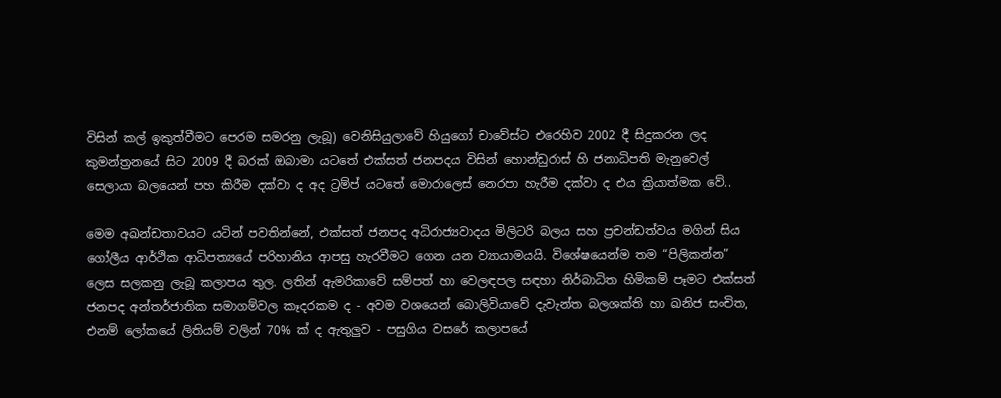විසින් කල් ඉකුත්වීමට පෙරම සමරනු ලැබූ) වෙනිසියුලාවේ හියුගෝ චාවේස්ට එරෙහිව 2002 දී සිදුකරන ලද කුමන්ත්‍රනයේ සිට 2009 දී බරක් ඔබාමා යටතේ එක්සත් ජනපදය විසින් හොන්ඩුරාස් හි ජනාධිපති මැනුවෙල් සෙලායා බලයෙන් පහ කිරීම දක්වා ද අද ට්‍රම්ප් යටතේ මොරාලෙස් නෙරපා හැරීම දක්වා ද එය ක්‍රියාත්මක වේ..

මෙම අඛන්ඩතාවයට යටින් පවතින්නේ, එක්සත් ජනපද අධිරාජ්‍යවාදය මිලිටරි බලය සහ ප්‍රචන්ඩත්වය මගින් සිය ගෝලීය ආර්ථික ආධිපත්‍යයේ පරිහානිය ආපසු හැරවීමට ගෙන යන ව්‍යායාමයයි. විශේෂයෙන්ම තම “පිලිකන්න” ලෙස සලකනු ලැබූ කලාපය තුල. ලතින් ඇමරිකාවේ සම්පත් හා වෙලඳපල සඳහා නිර්බාධිත හිමිකම් පෑමට එක්සත් ජනපද අන්තර්ජාතික සමාගම්වල කෑදරකම ද - අවම වශයෙන් බොලිවියාවේ දැවැන්ත බලශක්ති හා ඛනිජ සංචිත, එනම් ලෝකයේ ලිතියම් වලින් 70% ක් ද ඇතුලුව - පසුගිය වසරේ කලාපයේ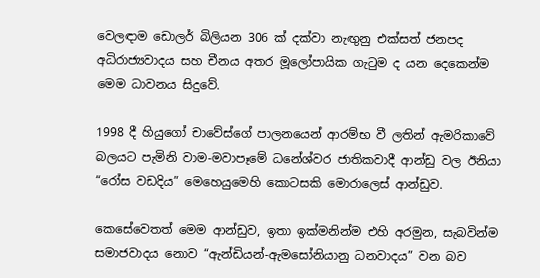වෙලඳාම ඩොලර් බිලියන 306 ක් දක්වා නැඟු‍නු එක්සත් ජනපද අධිරාජ්‍යවාදය සහ චීනය අතර මූලෝපායික ගැටුම ද යන දෙකෙන්ම මෙම ධාවනය සිදුවේ.

1998 දී හියුගෝ චාවේස්ගේ පාලනයෙන් ආරම්භ වී ලතින් ඇමරිකාවේ බලයට පැමිනි වාම-මවාපෑමේ ධනේශ්වර ජාතිකවාදී ආන්ඩු වල ඊනියා “රෝස වඩදිය” මෙහෙයුමෙහි කොටසකි මොරාලෙස් ආන්ඩුව.

කෙසේවෙතත් මෙම ආන්ඩුව, ඉතා ඉක්මනින්ම එහි අරමුන, සැබවින්ම සමාජවාදය නොව “ඇන්ඩියන්-ඇමසෝනියානු ධනවාදය” වන බව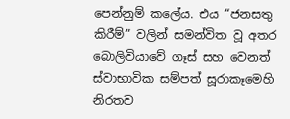පෙන්නුම් කලේය. එය “ජනසතු කිරීම්” වලින් සමන්විත වූ අතර බොලිවියාවේ ගෑස් සහ වෙනත් ස්වාභාවික සම්පත් සූරාකෑමෙහි නිරතව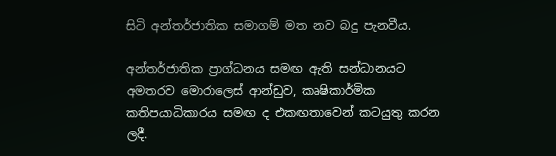සිටි අන්තර්ජාතික සමාගම් මත නව බදු පැනවීය.

අන්තර්ජාතික ප්‍රාග්ධනය සමඟ ඇති සන්ධානයට අමතරව මොරාලෙස් ආන්ඩුව, කෘෂිකාර්මික කතිපයාධිකාරය සමඟ ද එකඟතාවෙන් කටයුතු කරන ලදී.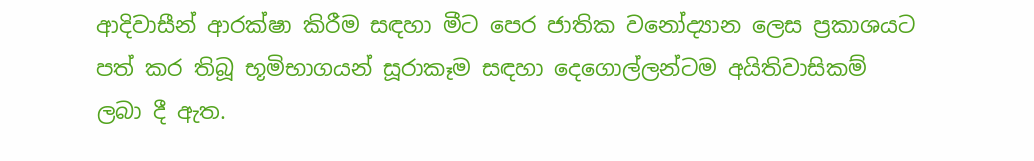ආදිවාසීන් ආරක්ෂා කිරීම සඳහා මීට පෙර ජාතික වනෝද්‍යාන ලෙස ප්‍රකාශයට පත් කර තිබූ භූමිභාගයන් සූරාකෑම සඳහා දෙගොල්ලන්ටම අයිතිවාසිකම් ලබා දී ඇත.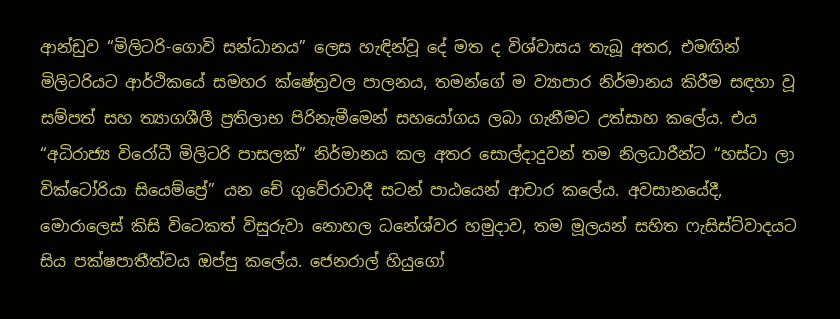ආන්ඩුව “මිලිටරි-ගොවි සන්ධානය” ලෙස හැඳින්වූ දේ මත ද විශ්වාසය තැබූ අතර, එමඟින් මිලිටරියට ආර්ථිකයේ සමහර ක්ෂේත්‍රවල පාලනය, තමන්ගේ ම ව්‍යාපාර නිර්මානය කිරීම සඳහා වූ සම්පත් සහ ත්‍යාගශීලී ප්‍රතිලාභ පිරිනැමීමෙන් සහයෝගය ලබා ගැනීමට උත්සාහ කලේය. එය “අධිරාජ්‍ය විරෝධී මිලිටරි පාසලක්” නිර්මානය කල අතර සොල්දාදුවන් තම නිලධාරීන්ට “හස්ටා ලා වික්ටෝරියා සියෙම්ප්‍රේ” යන චේ ගුවේරාවාදී සටන් පාඨයෙන් ආචාර කලේය. අවසානයේදී, මොරාලෙස් කිසි විටෙකත් විසුරුවා නොහල ධනේශ්වර හමුදාව, තම මූලයන් සහිත ෆැසිස්ට්වාදයට සිය පක්ෂපාතීත්වය ඔප්පු කලේය. ජෙනරාල් හියුගෝ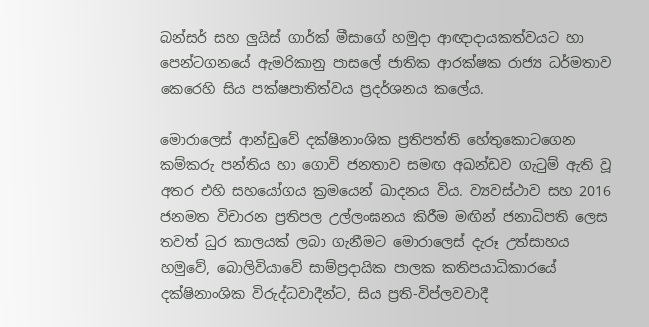බන්සර් සහ ලු‍යිස් ගාර්ක් මීසාගේ හමුදා ආඥාදායකත්වයට හා පෙන්ටගනයේ ඇමරිකානු පාසලේ ජාතික ආරක්ෂක රාජ්‍ය ධර්මතාව කෙරෙහි සිය පක්ෂපාතිත්වය ප්‍රදර්ශනය කලේය.

මොරාලෙස් ආන්ඩුවේ දක්ෂිනාංශික ප්‍රතිපත්ති හේතුකොටගෙන කම්කරු පන්තිය හා ගොවි ජනතාව සමඟ අඛන්ඩව ගැටුම් ඇති වූ අතර එහි සහයෝගය ක්‍රමයෙන් ඛාදනය විය. ව්‍යවස්ථාව සහ 2016 ජනමත විචාරන ප්‍රතිපල උල්ලංඝනය කිරීම මඟින් ජනාධිපති ලෙස තවත් ධුර කාලයක් ලබා ගැනීමට මොරාලෙස් දැරූ උත්සාහය හමුවේ, බොලිවියාවේ සාම්ප්‍රදායික පාලක කතිපයාධිකාරයේ දක්ෂිනාංශික විරුද්ධවාදීන්ට, සිය ප්‍රති-විප්ලවවාදී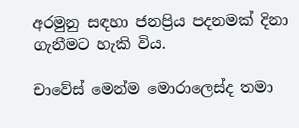අරමුනු සඳහා ජනප්‍රිය පදනමක් දිනා ගැනීමට හැකි විය.

චාවේස් මෙන්ම මොරාලෙස්ද තමා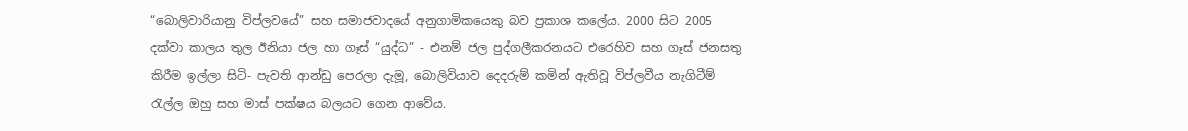“බොලිවාරියානු විප්ලවයේ” සහ සමාජවාදයේ අනුගාමිකයෙකු බව ප්‍රකාශ කලේය. 2000 සිට 2005 දක්වා කාලය තුල ඊනියා ජල හා ගෑස් “යුද්ධ” - එනම් ජල පුද්ගලීකරනයට එරෙහිව සහ ගෑස් ජනසතු කිරීම ඉල්ලා සිටි- පැවති ආන්ඩු පෙරලා දැමූ, බොලිවියාව දෙදරුම් කමින් ඇතිවූ විප්ලවීය නැගිටීම් රැල්ල ඔහු සහ මාස් පක්ෂය බලයට ගෙන ආවේය.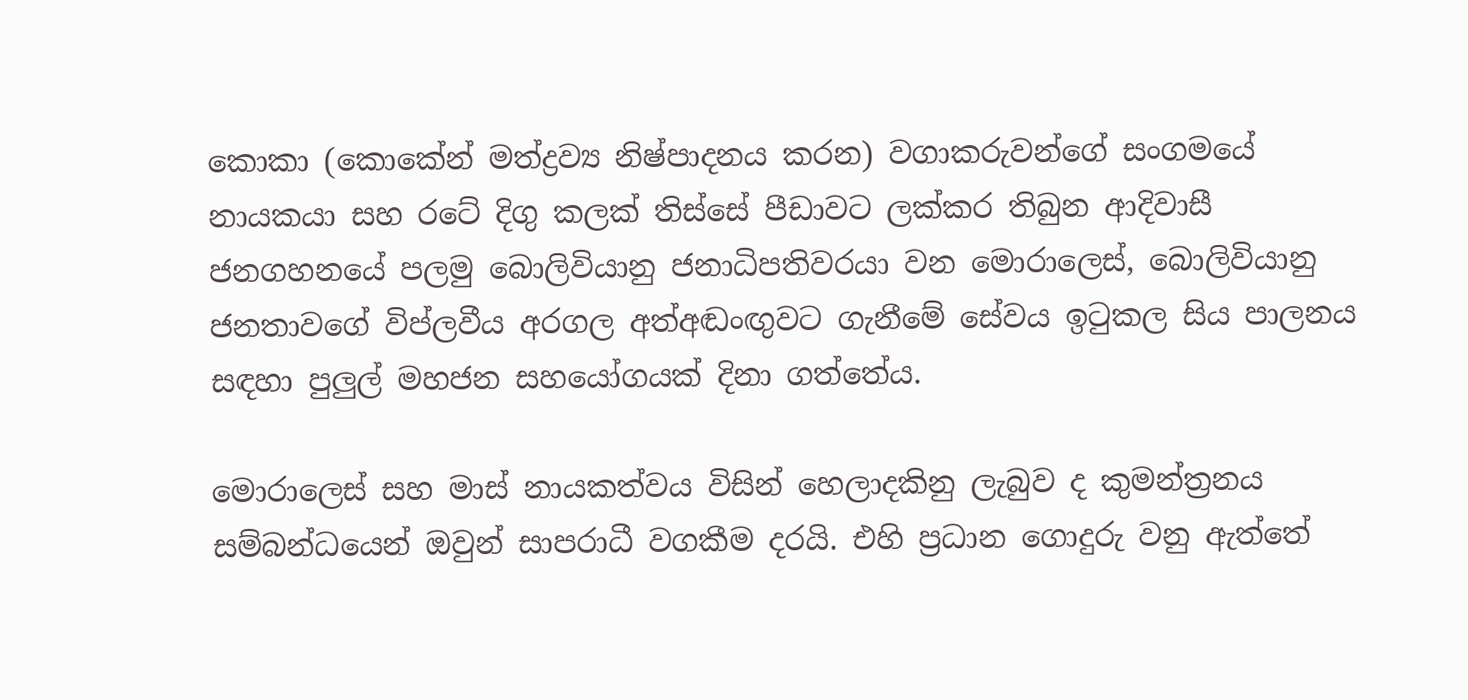කොකා (කොකේන් මත්ද්‍රව්‍ය නිෂ්පාදනය කරන) වගාකරුවන්ගේ සංගමයේ නායකයා සහ රටේ දිගු කලක් තිස්සේ පීඩාවට ලක්කර තිබුන ආදිවාසී ජනගහනයේ පලමු බොලිවියානු ජනාධිපතිවරයා වන මොරාලෙස්, බොලිවියානු ජනතාවගේ විප්ලවීය අරගල අත්අඬංඟු‍වට ගැනීමේ සේවය ඉටුකල සිය පාලනය සඳහා පුලුල් මහජන සහයෝගයක් දිනා ගත්තේය.

මොරාලෙස් සහ මාස් නායකත්වය විසින් හෙලාදකිනු ලැබුව ද කුමන්ත්‍රනය සම්බන්ධයෙන් ඔවුන් සාපරාධී වගකීම දරයි. එහි ප්‍රධාන ගොදුරු වනු ඇත්තේ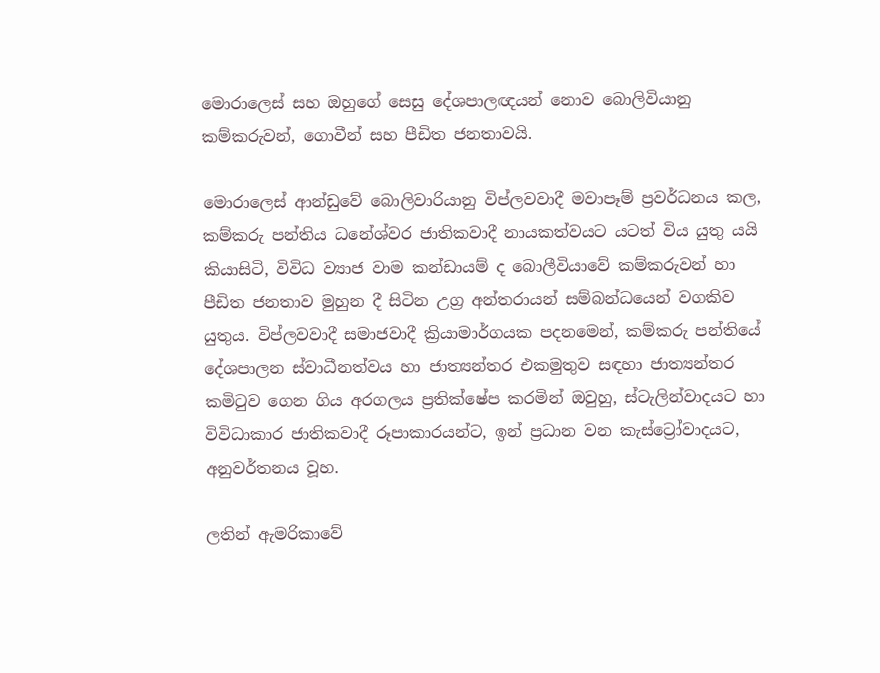මොරාලෙස් සහ ඔහුගේ සෙසු දේශපාලඥයන් නොව බොලිවියානු කම්කරුවන්, ගොවීන් සහ පීඩිත ජනතාවයි.

මොරාලෙස් ආන්ඩුවේ බොලිවාරියානු විප්ලවවාදී මවාපෑම් ප්‍රවර්ධනය කල, කම්කරු පන්තිය ධනේශ්වර ජාතිකවාදී නායකත්වයට යටත් විය යුතු යයි කියාසිටි, විවිධ ව්‍යාජ වාම කන්ඩායම් ද බොලීවියාවේ කම්කරුවන් හා පීඩිත ජනතාව මුහුන දී සිටින උග්‍ර අන්තරායන් සම්බන්ධයෙන් වගකිව යුතුය. විප්ලවවාදී සමාජවාදී ක්‍රියාමාර්ගයක පදනමෙන්, කම්කරු පන්තියේ දේශපාලන ස්වාධීනත්වය හා ජාත්‍යන්තර එකමුතුව සඳහා ජාත්‍යන්තර කමිටුව ගෙන ගිය අරගලය ප්‍රතික්ෂේප කරමින් ඔවුහු, ස්ටැලින්වාදයට හා විවිධාකාර ජාතිකවාදී රූපාකාරයන්ට, ඉන් ප්‍රධාන වන කැස්ට්‍රෝවාදයට, අනුවර්තනය වූහ.

ලතින් ඇමරිකාවේ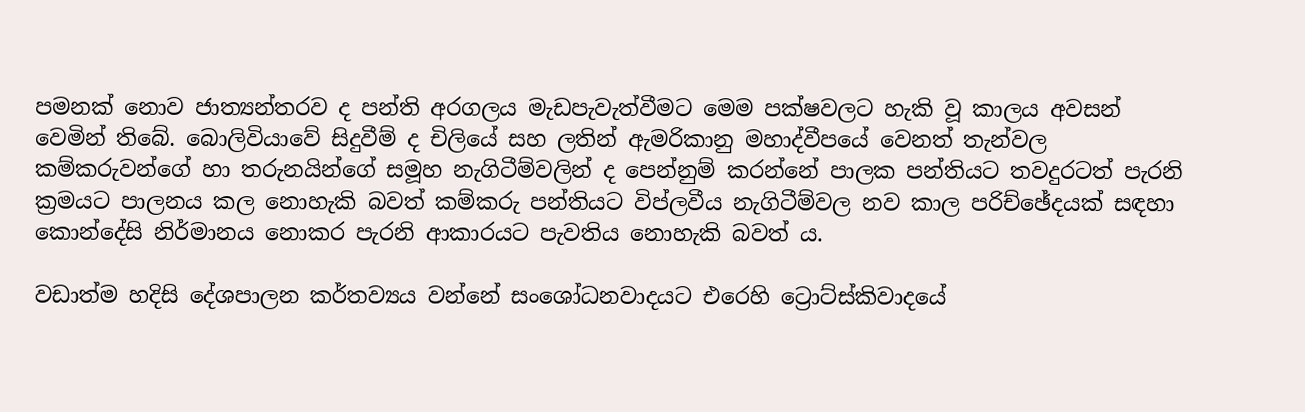පමනක් නොව ජාත්‍යන්තරව ද පන්ති අරගලය මැඩපැවැත්වීමට මෙම පක්ෂවලට හැකි වූ කාලය අවසන් වෙමින් තිබේ. බොලිවියාවේ සිදුවීම් ද චිලියේ සහ ලතින් ඇමරිකානු මහාද්වීපයේ වෙනත් තැන්වල කම්කරුවන්ගේ හා තරුනයින්ගේ සමූහ නැගිටීම්වලින් ද පෙන්නුම් කරන්නේ පාලක පන්තියට තවදුරටත් පැරනි ක්‍රමයට පාලනය කල නොහැකි බවත් කම්කරු පන්තියට විප්ලවීය නැගිටීම්වල නව කාල පරිච්ඡේදයක් සඳහා කොන්දේසි නිර්මානය නොකර පැරනි ආකාරයට පැවතිය නොහැකි බවත් ය.

වඩාත්ම හදිසි දේශපාලන කර්තව්‍යය වන්නේ සංශෝධනවාදයට එරෙහි ට්‍රොට්ස්කිවාදයේ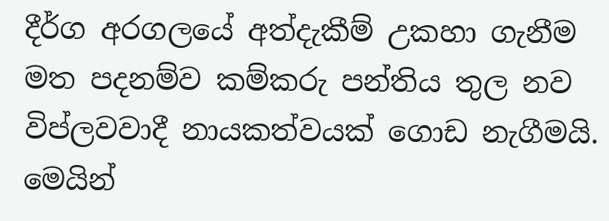දීර්ග අරගලයේ අත්දැකීම් උකහා ගැනීම මත පදනම්ව කම්කරු පන්තිය තුල නව විප්ලවවාදී නායකත්වයක් ගොඩ නැගීමයි. මෙයින්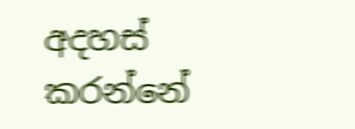අදහස් කරන්නේ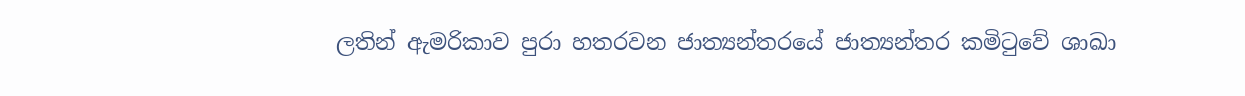ලතින් ඇමරිකාව පුරා හතරවන ජාත්‍යන්තරයේ ජාත්‍යන්තර කමිටුවේ ශාඛා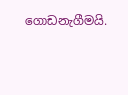ගොඩනැගීමයි.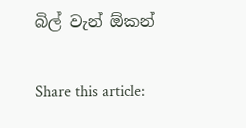බිල් වැන් ඕකන්

Share this article: